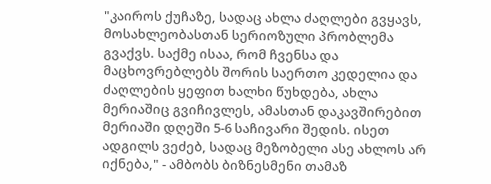"კაიროს ქუჩაზე, სადაც ახლა ძაღლები გვყავს, მოსახლეობასთან სერიოზული პრობლემა გვაქვს. საქმე ისაა, რომ ჩვენსა და მაცხოვრებლებს შორის საერთო კედელია და ძაღლების ყეფით ხალხი წუხდება, ახლა მერიაშიც გვიჩივლეს, ამასთან დაკავშირებით მერიაში დღეში 5-6 საჩივარი შედის. ისეთ ადგილს ვეძებ, სადაც მეზობელი ასე ახლოს არ იქნება," - ამბობს ბიზნესმენი თამაზ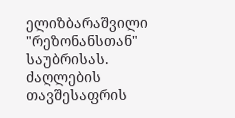ელიზბარაშვილი "რეზონანსთან" საუბრისას.
ძაღლების თავშესაფრის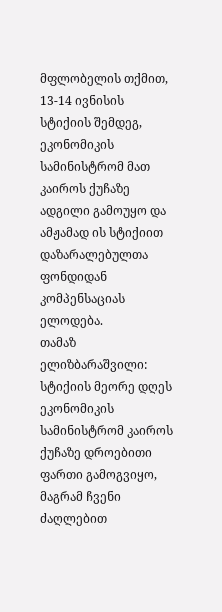მფლობელის თქმით, 13-14 ივნისის სტიქიის შემდეგ, ეკონომიკის სამინისტრომ მათ კაიროს ქუჩაზე ადგილი გამოუყო და ამჟამად ის სტიქიით დაზარალებულთა ფონდიდან კომპენსაციას ელოდება.
თამაზ ელიზბარაშვილი: სტიქიის მეორე დღეს ეკონომიკის სამინისტრომ კაიროს ქუჩაზე დროებითი ფართი გამოგვიყო, მაგრამ ჩვენი ძაღლებით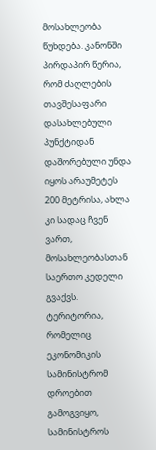მოსახლეობა წუხდება. კანონში პირდაპირ წერია, რომ ძაღლების თავშესაფარი დასახლებული პუნქტიდან დაშორებული უნდა იყოს არაუმეტეს 200 მეტრისა, ახლა კი სადაც ჩვენ ვართ, მოსახლეობასთან საერთო კედელი გვაქვს.
ტერიტორია, რომელიც ეკონომიკის სამინისტრომ დროებით გამოგვიყო, სამინისტროს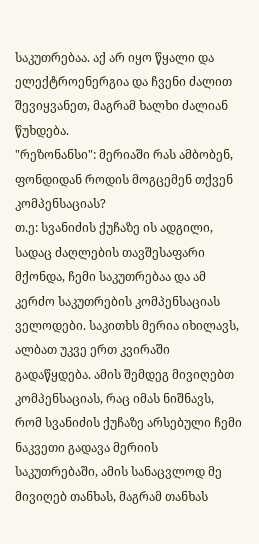საკუთრებაა. აქ არ იყო წყალი და ელექტროენერგია და ჩვენი ძალით შევიყვანეთ, მაგრამ ხალხი ძალიან წუხდება.
"რეზონანსი": მერიაში რას ამბობენ, ფონდიდან როდის მოგცემენ თქვენ კომპენსაციას?
თ.ე: სვანიძის ქუჩაზე ის ადგილი, სადაც ძაღლების თავშესაფარი მქონდა, ჩემი საკუთრებაა და ამ კერძო საკუთრების კომპენსაციას ველოდები. საკითხს მერია იხილავს, ალბათ უკვე ერთ კვირაში გადაწყდება. ამის შემდეგ მივიღებთ კომპენსაციას, რაც იმას ნიშნავს, რომ სვანიძის ქუჩაზე არსებული ჩემი ნაკვეთი გადავა მერიის საკუთრებაში, ამის სანაცვლოდ მე მივიღებ თანხას, მაგრამ თანხას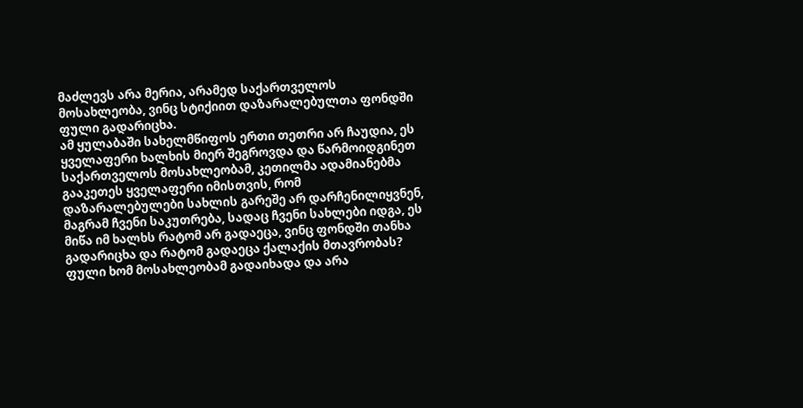მაძლევს არა მერია, არამედ საქართველოს მოსახლეობა, ვინც სტიქიით დაზარალებულთა ფონდში ფული გადარიცხა.
ამ ყულაბაში სახელმწიფოს ერთი თეთრი არ ჩაუდია, ეს ყველაფერი ხალხის მიერ შეგროვდა და წარმოიდგინეთ საქართველოს მოსახლეობამ, კეთილმა ადამიანებმა გააკეთეს ყველაფერი იმისთვის, რომ დაზარალებულები სახლის გარეშე არ დარჩენილიყვნენ, მაგრამ ჩვენი საკუთრება, სადაც ჩვენი სახლები იდგა, ეს მიწა იმ ხალხს რატომ არ გადაეცა, ვინც ფონდში თანხა გადარიცხა და რატომ გადაეცა ქალაქის მთავრობას?
ფული ხომ მოსახლეობამ გადაიხადა და არა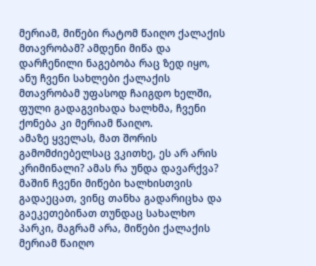მერიამ, მიწები რატომ წაიღო ქალაქის მთავრობამ? ამდენი მიწა და დარჩენილი ნაგებობა რაც ზედ იყო, ანუ ჩვენი სახლები ქალაქის მთავრობამ უფასოდ ჩაიგდო ხელში, ფული გადაგვიხადა ხალხმა, ჩვენი ქონება კი მერიამ წაიღო.
ამაზე ყველას, მათ შორის გამომძიებელსაც ვკითხე, ეს არ არის კრიმინალი? ამას რა უნდა დავარქვა? მაშინ ჩვენი მიწები ხალხისთვის გადაეცათ, ვინც თანხა გადარიცხა და გაეკეთებინათ თუნდაც სახალხო პარკი, მაგრამ არა, მიწები ქალაქის მერიამ წაიღო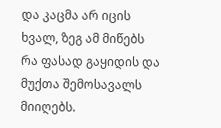და კაცმა არ იცის ხვალ, ზეგ ამ მიწებს რა ფასად გაყიდის და მუქთა შემოსავალს მიიღებს.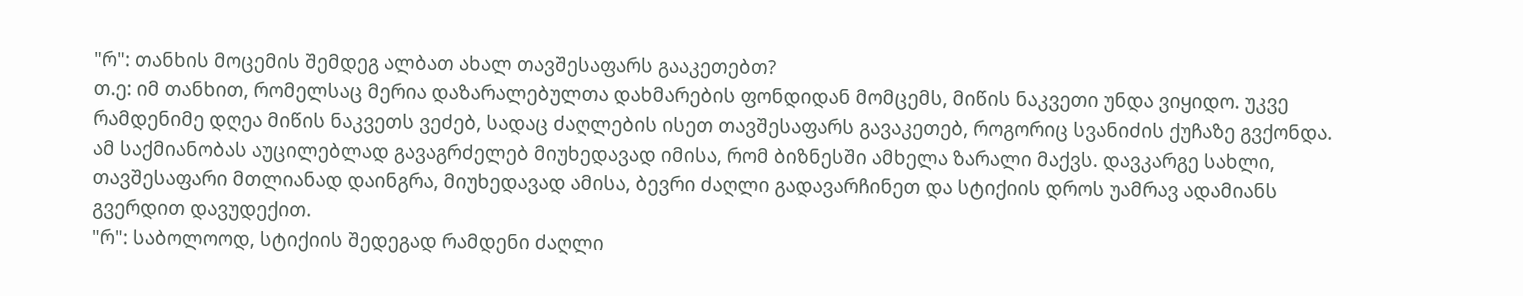"რ": თანხის მოცემის შემდეგ ალბათ ახალ თავშესაფარს გააკეთებთ?
თ.ე: იმ თანხით, რომელსაც მერია დაზარალებულთა დახმარების ფონდიდან მომცემს, მიწის ნაკვეთი უნდა ვიყიდო. უკვე რამდენიმე დღეა მიწის ნაკვეთს ვეძებ, სადაც ძაღლების ისეთ თავშესაფარს გავაკეთებ, როგორიც სვანიძის ქუჩაზე გვქონდა.
ამ საქმიანობას აუცილებლად გავაგრძელებ მიუხედავად იმისა, რომ ბიზნესში ამხელა ზარალი მაქვს. დავკარგე სახლი, თავშესაფარი მთლიანად დაინგრა, მიუხედავად ამისა, ბევრი ძაღლი გადავარჩინეთ და სტიქიის დროს უამრავ ადამიანს გვერდით დავუდექით.
"რ": საბოლოოდ, სტიქიის შედეგად რამდენი ძაღლი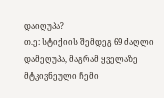დაიღუპა?
თ.ე: სტიქიის შემდეგ 69 ძაღლი დამეღუპა, მაგრამ ყველაზე მტკივნეული ჩემი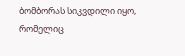ბომბორას სიკვდილი იყო, რომელიც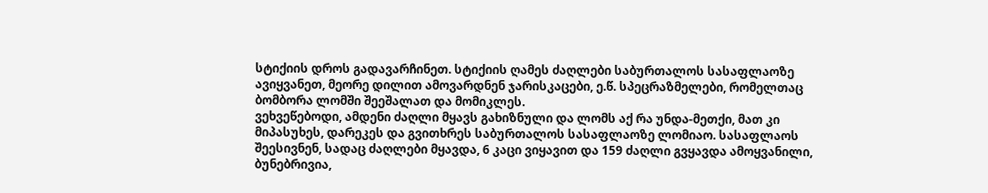სტიქიის დროს გადავარჩინეთ. სტიქიის ღამეს ძაღლები საბურთალოს სასაფლაოზე ავიყვანეთ, მეორე დილით ამოვარდნენ ჯარისკაცები, ე.წ. სპეცრაზმელები, რომელთაც ბომბორა ლომში შეეშალათ და მომიკლეს.
ვეხვეწებოდი, ამდენი ძაღლი მყავს გახიზნული და ლომს აქ რა უნდა-მეთქი, მათ კი მიპასუხეს, დარეკეს და გვითხრეს საბურთალოს სასაფლაოზე ლომიაო. სასაფლაოს შეესივნენ, სადაც ძაღლები მყავდა, 6 კაცი ვიყავით და 159 ძაღლი გვყავდა ამოყვანილი, ბუნებრივია,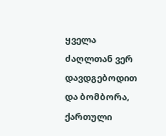ყველა ძაღლთან ვერ დავდგებოდით და ბომბორა, ქართული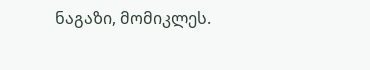ნაგაზი, მომიკლეს.